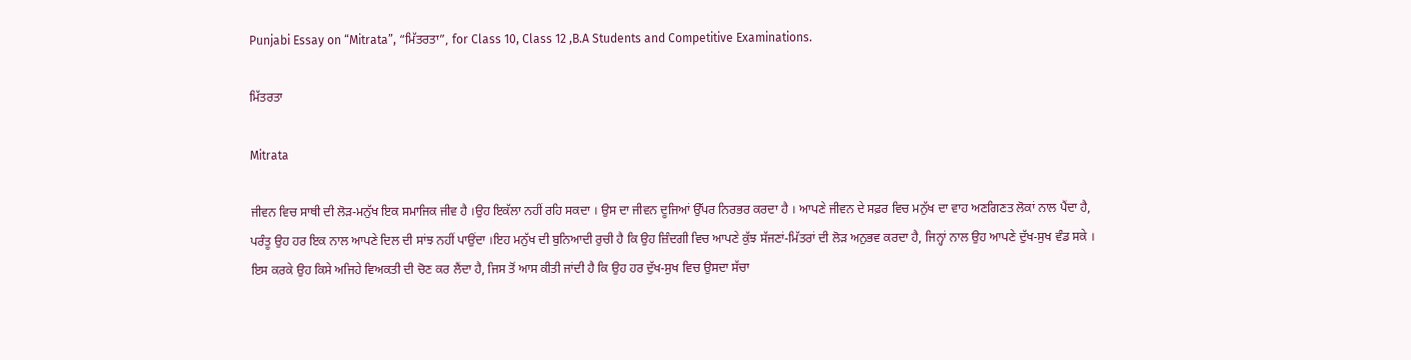Punjabi Essay on “Mitrata”, “ਮਿੱਤਰਤਾ”, for Class 10, Class 12 ,B.A Students and Competitive Examinations.

ਮਿੱਤਰਤਾ

Mitrata

ਜੀਵਨ ਵਿਚ ਸਾਥੀ ਦੀ ਲੋੜ-ਮਨੁੱਖ ਇਕ ਸਮਾਜਿਕ ਜੀਵ ਹੈ ।ਉਹ ਇਕੱਲਾ ਨਹੀਂ ਰਹਿ ਸਕਦਾ । ਉਸ ਦਾ ਜੀਵਨ ਦੂਜਿਆਂ ਉੱਪਰ ਨਿਰਭਰ ਕਰਦਾ ਹੈ । ਆਪਣੇ ਜੀਵਨ ਦੇ ਸਫ਼ਰ ਵਿਚ ਮਨੁੱਖ ਦਾ ਵਾਹ ਅਣਗਿਣਤ ਲੋਕਾਂ ਨਾਲ ਪੈਂਦਾ ਹੈ, ਪਰੰਤੂ ਉਹ ਹਰ ਇਕ ਨਾਲ ਆਪਣੇ ਦਿਲ ਦੀ ਸਾਂਝ ਨਹੀਂ ਪਾਉਂਦਾ ।ਇਹ ਮਨੁੱਖ ਦੀ ਬੁਨਿਆਦੀ ਰੁਚੀ ਹੈ ਕਿ ਉਹ ਜ਼ਿੰਦਗੀ ਵਿਚ ਆਪਣੇ ਕੁੱਝ ਸੱਜਣਾਂ-ਮਿੱਤਰਾਂ ਦੀ ਲੋੜ ਅਨੁਭਵ ਕਰਦਾ ਹੈ, ਜਿਨ੍ਹਾਂ ਨਾਲ ਉਹ ਆਪਣੇ ਦੁੱਖ-ਸੁਖ ਵੰਡ ਸਕੇ । ਇਸ ਕਰਕੇ ਉਹ ਕਿਸੇ ਅਜਿਹੇ ਵਿਅਕਤੀ ਦੀ ਚੋਣ ਕਰ ਲੈਂਦਾ ਹੈ, ਜਿਸ ਤੋਂ ਆਸ ਕੀਤੀ ਜਾਂਦੀ ਹੈ ਕਿ ਉਹ ਹਰ ਦੁੱਖ-ਸੁਖ ਵਿਚ ਉਸਦਾ ਸੱਚਾ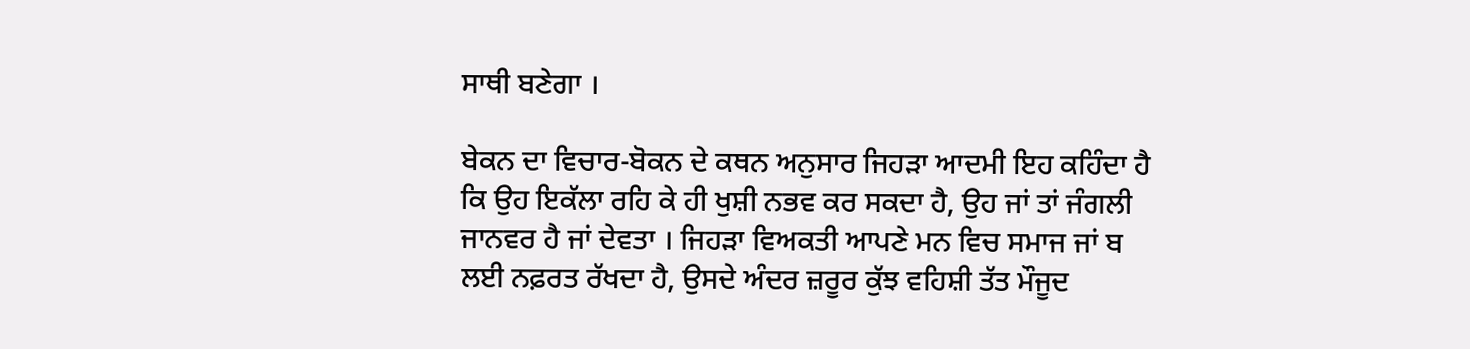ਸਾਥੀ ਬਣੇਗਾ ।

ਬੇਕਨ ਦਾ ਵਿਚਾਰ-ਬੋਕਨ ਦੇ ਕਥਨ ਅਨੁਸਾਰ ਜਿਹੜਾ ਆਦਮੀ ਇਹ ਕਹਿੰਦਾ ਹੈ ਕਿ ਉਹ ਇਕੱਲਾ ਰਹਿ ਕੇ ਹੀ ਖੁਸ਼ੀ ਨਭਵ ਕਰ ਸਕਦਾ ਹੈ, ਉਹ ਜਾਂ ਤਾਂ ਜੰਗਲੀ ਜਾਨਵਰ ਹੈ ਜਾਂ ਦੇਵਤਾ । ਜਿਹੜਾ ਵਿਅਕਤੀ ਆਪਣੇ ਮਨ ਵਿਚ ਸਮਾਜ ਜਾਂ ਬ ਲਈ ਨਫ਼ਰਤ ਰੱਖਦਾ ਹੈ, ਉਸਦੇ ਅੰਦਰ ਜ਼ਰੂਰ ਕੁੱਝ ਵਹਿਸ਼ੀ ਤੱਤ ਮੌਜੂਦ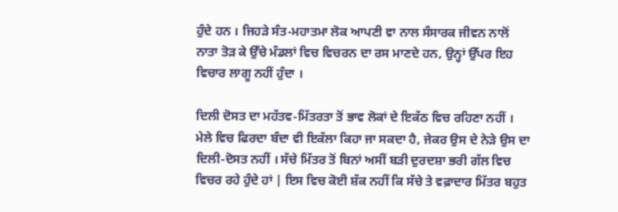ਹੁੰਦੇ ਹਨ । ਜਿਹੜੇ ਸੰਤ-ਮਹਾਤਮਾ ਲੋਕ ਆਪਣੀ ਵਾ ਨਾਲ ਸੰਸਾਰਕ ਜੀਵਨ ਨਾਲੋਂ ਨਾਤਾ ਤੋੜ ਕੇ ਉੱਚੇ ਮੰਡਲਾਂ ਵਿਚ ਵਿਚਰਨ ਦਾ ਰਸ ਮਾਣਦੇ ਹਨ, ਉਨ੍ਹਾਂ ਉੱਪਰ ਇਹ ਵਿਚਾਰ ਲਾਗੂ ਨਹੀਂ ਹੁੰਦਾ ।

ਦਿਲੀ ਦੋਸਤ ਦਾ ਮਹੱਤਵ-ਮਿੱਤਰਤਾ ਤੋਂ ਭਾਵ ਲੋਕਾਂ ਦੇ ਇਕੱਠ ਵਿਚ ਰਹਿਣਾ ਨਹੀਂ । ਮੇਲੇ ਵਿਚ ਫਿਰਦਾ ਬੰਦਾ ਵੀ ਇਕੱਲਾ ਕਿਹਾ ਜਾ ਸਕਦਾ ਹੈ, ਜੇਕਰ ਉਸ ਦੇ ਨੇੜੇ ਉਸ ਦਾ ਦਿਲੀ-ਦੋਸਤ ਨਹੀਂ । ਸੱਚੇ ਮਿੱਤਰ ਤੋਂ ਬਿਨਾਂ ਅਸੀਂ ਬੜੀ ਦੁਰਦਸ਼ਾ ਭਰੀ ਗੱਲ ਵਿਚ ਵਿਚਰ ਰਹੇ ਹੁੰਦੇ ਹਾਂ | ਇਸ ਵਿਚ ਕੋਈ ਸ਼ੱਕ ਨਹੀਂ ਕਿ ਸੱਚੇ ਤੇ ਵਫ਼ਾਦਾਰ ਮਿੱਤਰ ਬਹੁਤ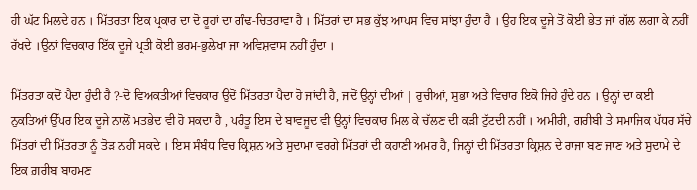ਹੀ ਘੱਟ ਮਿਲਦੇ ਹਨ । ਮਿੱਤਰਤਾ ਇਕ ਪ੍ਰਕਾਰ ਦਾ ਦੋ ਰੂਹਾਂ ਦਾ ਗੰਢ-ਚਿਤਰਾਵਾ ਹੈ । ਮਿੱਤਰਾਂ ਦਾ ਸਭ ਕੁੱਝ ਆਪਸ ਵਿਚ ਸਾਂਝਾ ਹੁੰਦਾ ਹੈ । ਉਹ ਇਕ ਦੂਜੇ ਤੋਂ ਕੋਈ ਭੇਤ ਜਾਂ ਗੱਲ ਲਗਾ ਕੇ ਨਹੀਂ ਰੱਖਦੇ ।ਉਨਾਂ ਵਿਚਕਾਰ ਇੱਕ ਦੂਜੇ ਪ੍ਰਤੀ ਕੋਈ ਭਰਮ-ਭੁਲੇਖਾ ਜਾ ਅਵਿਸ਼ਵਾਸ ਨਹੀਂ ਹੁੰਦਾ ।

ਮਿੱਤਰਤਾ ਕਦੋਂ ਪੈਦਾ ਹੁੰਦੀ ਹੈ ?-ਦੋ ਵਿਅਕਤੀਆਂ ਵਿਚਕਾਰ ਉਦੋਂ ਮਿੱਤਰਤਾ ਪੈਦਾ ਹੋ ਜਾਂਦੀ ਹੈ, ਜਦੋਂ ਉਨ੍ਹਾਂ ਦੀਆਂ | ਰੁਚੀਆਂ, ਸੁਭਾ ਅਤੇ ਵਿਚਾਰ ਇਕੋ ਜਿਹੇ ਹੁੰਦੇ ਹਨ । ਉਨ੍ਹਾਂ ਦਾ ਕਈ ਨੁਕਤਿਆਂ ਉੱਪਰ ਇਕ ਦੂਜੇ ਨਾਲੋਂ ਮਤਭੇਦ ਵੀ ਹੋ ਸਕਦਾ ਹੈ , ਪਰੰਤੂ ਇਸ ਦੇ ਬਾਵਜੂਦ ਵੀ ਉਨ੍ਹਾਂ ਵਿਚਕਾਰ ਮਿਲ ਕੇ ਚੱਲਣ ਦੀ ਕੜੀ ਟੁੱਟਦੀ ਨਹੀਂ । ਅਮੀਰੀ, ਗਰੀਬੀ ਤੇ ਸਮਾਜਿਕ ਪੱਧਰ ਸੱਚੇ ਮਿੱਤਰਾਂ ਦੀ ਮਿੱਤਰਤਾ ਨੂੰ ਤੋੜ ਨਹੀਂ ਸਕਦੇ । ਇਸ ਸੰਬੰਧ ਵਿਚ ਕ੍ਰਿਸ਼ਨ ਅਤੇ ਸੁਦਾਮਾ ਵਰਗੇ ਮਿੱਤਰਾਂ ਦੀ ਕਹਾਣੀ ਅਮਰ ਹੈ, ਜਿਨ੍ਹਾਂ ਦੀ ਮਿੱਤਰਤਾ ਕ੍ਰਿਸ਼ਨ ਦੇ ਰਾਜਾ ਬਣ ਜਾਣ ਅਤੇ ਸੁਦਾਮੇ ਦੇ ਇਕ ਗ਼ਰੀਬ ਬਾਹਮਣ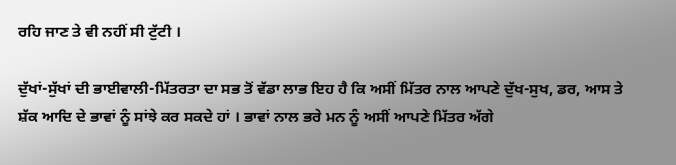ਰਹਿ ਜਾਣ ਤੇ ਵੀ ਨਹੀਂ ਸੀ ਟੁੱਟੀ ।

ਦੁੱਖਾਂ-ਸੁੱਖਾਂ ਦੀ ਭਾਈਵਾਲੀ-ਮਿੱਤਰਤਾ ਦਾ ਸਭ ਤੋਂ ਵੱਡਾ ਲਾਭ ਇਹ ਹੈ ਕਿ ਅਸੀਂ ਮਿੱਤਰ ਨਾਲ ਆਪਣੇ ਦੁੱਖ-ਸੁਖ, ਡਰ, ਆਸ ਤੇ ਸ਼ੱਕ ਆਦਿ ਦੇ ਭਾਵਾਂ ਨੂੰ ਸਾਂਝੇ ਕਰ ਸਕਦੇ ਹਾਂ । ਭਾਵਾਂ ਨਾਲ ਭਰੇ ਮਨ ਨੂੰ ਅਸੀਂ ਆਪਣੇ ਮਿੱਤਰ ਅੱਗੇ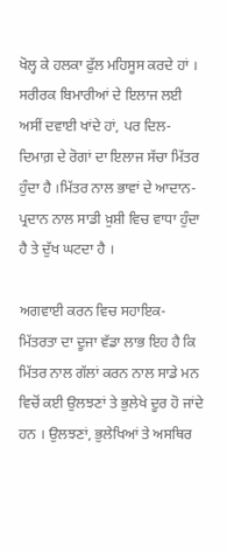ਖੋਲ੍ਹ ਕੇ ਹਲਕਾ ਫੁੱਲ ਮਹਿਸੂਸ ਕਰਦੇ ਹਾਂ । ਸਰੀਰਕ ਬਿਮਾਰੀਆਂ ਦੇ ਇਲਾਜ ਲਈ ਅਸੀਂ ਦਵਾਈ ਖਾਂਦੇ ਹਾਂ, ਪਰ ਦਿਲ-ਦਿਮਾਗ਼ ਦੇ ਰੋਗਾਂ ਦਾ ਇਲਾਜ ਸੱਚਾ ਮਿੱਤਰ ਹੁੰਦਾ ਹੈ ।ਮਿੱਤਰ ਨਾਲ ਭਾਵਾਂ ਦੇ ਆਦਾਨ-ਪ੍ਰਦਾਨ ਨਾਲ ਸਾਡੀ ਖ਼ੁਸ਼ੀ ਵਿਚ ਵਾਧਾ ਹੁੰਦਾ ਹੈ ਤੇ ਦੁੱਖ ਘਟਦਾ ਹੈ ।

ਅਗਵਾਈ ਕਰਨ ਵਿਚ ਸਹਾਇਕ-ਮਿੱਤਰਤਾ ਦਾ ਦੂਜਾ ਵੱਡਾ ਲਾਭ ਇਹ ਹੈ ਕਿ ਮਿੱਤਰ ਨਾਲ ਗੱਲਾਂ ਕਰਨ ਨਾਲ ਸਾਡੇ ਮਨ ਵਿਚੋਂ ਕਈ ਉਲਝਣਾਂ ਤੇ ਭੁਲੇਖੇ ਦੂਰ ਹੋ ਜਾਂਦੇ ਹਨ । ਉਲਝਣਾਂ, ਭੁਲੇਖਿਆਂ ਤੇ ਅਸਥਿਰ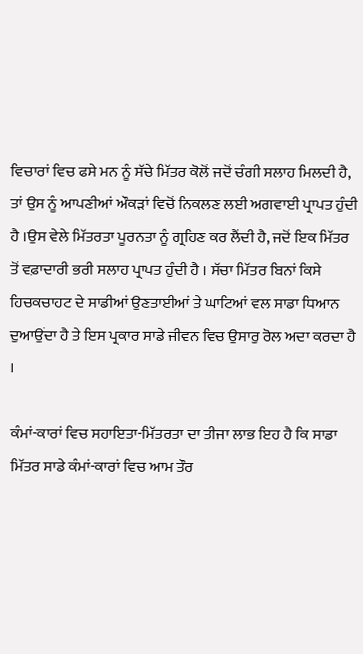ਵਿਚਾਰਾਂ ਵਿਚ ਫਸੇ ਮਨ ਨੂੰ ਸੱਚੇ ਮਿੱਤਰ ਕੋਲੋਂ ਜਦੋਂ ਚੰਗੀ ਸਲਾਹ ਮਿਲਦੀ ਹੈ, ਤਾਂ ਉਸ ਨੂੰ ਆਪਣੀਆਂ ਔਕੜਾਂ ਵਿਚੋਂ ਨਿਕਲਣ ਲਈ ਅਗਵਾਈ ਪ੍ਰਾਪਤ ਹੁੰਦੀ ਹੈ ।ਉਸ ਵੇਲੇ ਮਿੱਤਰਤਾ ਪੂਰਨਤਾ ਨੂੰ ਗ੍ਰਹਿਣ ਕਰ ਲੈਂਦੀ ਹੈ, ਜਦੋਂ ਇਕ ਮਿੱਤਰ ਤੋਂ ਵਫ਼ਾਦਾਰੀ ਭਰੀ ਸਲਾਹ ਪ੍ਰਾਪਤ ਹੁੰਦੀ ਹੈ । ਸੱਚਾ ਮਿੱਤਰ ਬਿਨਾਂ ਕਿਸੇ ਹਿਚਕਚਾਹਟ ਦੇ ਸਾਡੀਆਂ ਉਣਤਾਈਆਂ ਤੇ ਘਾਟਿਆਂ ਵਲ ਸਾਡਾ ਧਿਆਨ ਦੁਆਉਂਦਾ ਹੈ ਤੇ ਇਸ ਪ੍ਰਕਾਰ ਸਾਡੇ ਜੀਵਨ ਵਿਚ ਉਸਾਰੁ ਰੋਲ ਅਦਾ ਕਰਦਾ ਹੈ ।

ਕੰਮਾਂ-ਕਾਰਾਂ ਵਿਚ ਸਹਾਇਤਾ-ਮਿੱਤਰਤਾ ਦਾ ਤੀਜਾ ਲਾਭ ਇਹ ਹੈ ਕਿ ਸਾਡਾ ਮਿੱਤਰ ਸਾਡੇ ਕੰਮਾਂ-ਕਾਰਾਂ ਵਿਚ ਆਮ ਤੌਰ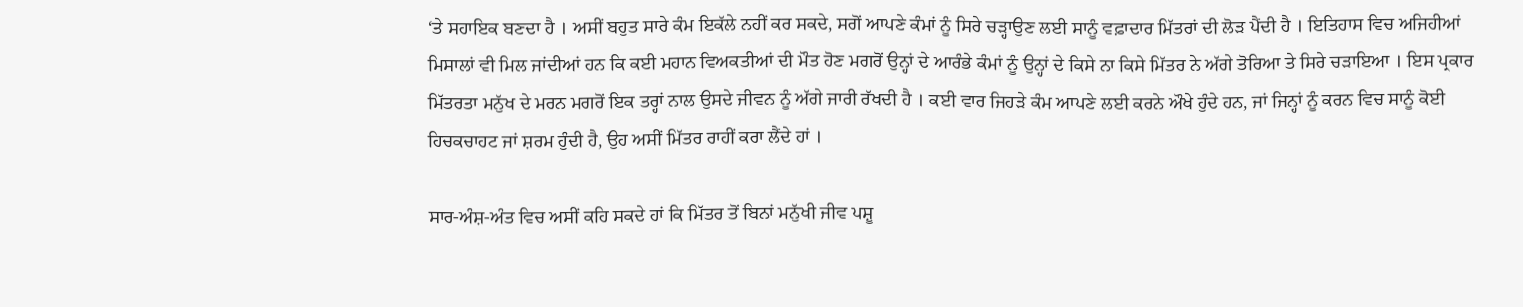‘ਤੇ ਸਹਾਇਕ ਬਣਦਾ ਹੈ । ਅਸੀਂ ਬਹੁਤ ਸਾਰੇ ਕੰਮ ਇਕੱਲੇ ਨਹੀਂ ਕਰ ਸਕਦੇ, ਸਗੋਂ ਆਪਣੇ ਕੰਮਾਂ ਨੂੰ ਸਿਰੇ ਚੜ੍ਹਾਉਣ ਲਈ ਸਾਨੂੰ ਵਫ਼ਾਦਾਰ ਮਿੱਤਰਾਂ ਦੀ ਲੋੜ ਪੈਂਦੀ ਹੈ । ਇਤਿਹਾਸ ਵਿਚ ਅਜਿਹੀਆਂ ਮਿਸਾਲਾਂ ਵੀ ਮਿਲ ਜਾਂਦੀਆਂ ਹਨ ਕਿ ਕਈ ਮਹਾਨ ਵਿਅਕਤੀਆਂ ਦੀ ਮੌਤ ਹੋਣ ਮਗਰੋਂ ਉਨ੍ਹਾਂ ਦੇ ਆਰੰਭੇ ਕੰਮਾਂ ਨੂੰ ਉਨ੍ਹਾਂ ਦੇ ਕਿਸੇ ਨਾ ਕਿਸੇ ਮਿੱਤਰ ਨੇ ਅੱਗੇ ਤੋਰਿਆ ਤੇ ਸਿਰੇ ਚੜਾਇਆ । ਇਸ ਪ੍ਰਕਾਰ ਮਿੱਤਰਤਾ ਮਨੁੱਖ ਦੇ ਮਰਨ ਮਗਰੋਂ ਇਕ ਤਰ੍ਹਾਂ ਨਾਲ ਉਸਦੇ ਜੀਵਨ ਨੂੰ ਅੱਗੇ ਜਾਰੀ ਰੱਖਦੀ ਹੈ । ਕਈ ਵਾਰ ਜਿਹੜੇ ਕੰਮ ਆਪਣੇ ਲਈ ਕਰਨੇ ਔਖੇ ਹੁੰਦੇ ਹਨ, ਜਾਂ ਜਿਨ੍ਹਾਂ ਨੂੰ ਕਰਨ ਵਿਚ ਸਾਨੂੰ ਕੋਈ ਹਿਚਕਚਾਹਟ ਜਾਂ ਸ਼ਰਮ ਹੁੰਦੀ ਹੈ, ਉਹ ਅਸੀਂ ਮਿੱਤਰ ਰਾਹੀਂ ਕਰਾ ਲੈਂਦੇ ਹਾਂ ।

ਸਾਰ-ਅੰਸ਼-ਅੰਤ ਵਿਚ ਅਸੀਂ ਕਹਿ ਸਕਦੇ ਹਾਂ ਕਿ ਮਿੱਤਰ ਤੋਂ ਬਿਨਾਂ ਮਨੁੱਖੀ ਜੀਵ ਪਸ਼ੂ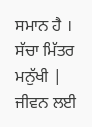ਸਮਾਨ ਹੈ । ਸੱਚਾ ਮਿੱਤਰ ਮਨੁੱਖੀ | ਜੀਵਨ ਲਈ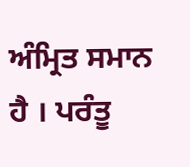ਅੰਮ੍ਰਿਤ ਸਮਾਨ ਹੈ । ਪਰੰਤੂ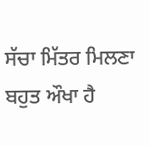ਸੱਚਾ ਮਿੱਤਰ ਮਿਲਣਾ ਬਹੁਤ ਔਖਾ ਹੈ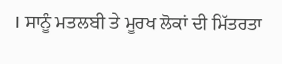। ਸਾਨੂੰ ਮਤਲਬੀ ਤੇ ਮੂਰਖ ਲੋਕਾਂ ਦੀ ਮਿੱਤਰਤਾ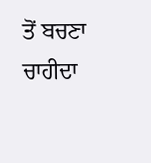ਤੋਂ ਬਚਣਾ ਚਾਹੀਦਾ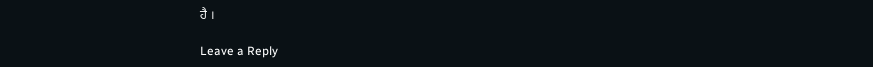ਹੈ ।

Leave a Reply